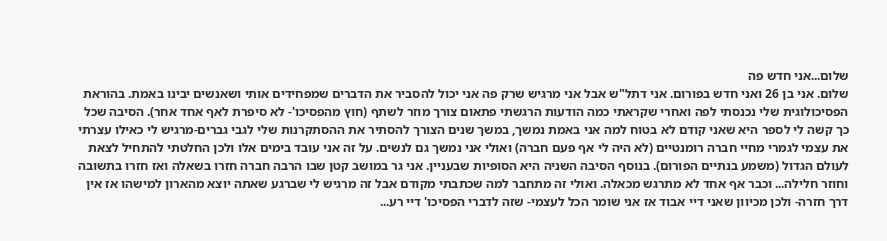שלום...אני חדש פה
שלום. אני בן 26 ואני חדש בפורום. אני דתל"ש אבל אני מרגיש שרק פה אני יכול להסביר את הדברים שמפחידים אותי ושאנשים יבינו באמת. בהוראת הפסיכולוגית שלי נכנסתי לפה ואחרי שקראתי כמה הודעות הרגשתי פתאום צורך מוזר לשתף (חוץ מהפסיכו'- לא סיפרת לאף אחד אחר). הסיבה שכל כך קשה לי לספר היא שאני קודם לא בטוח למה אני באמת נמשך, במשך שנים הצורך להסתיר את ההסתקרנות שלי לגבי גברים-מרגיש לי כאילו עצרתי את עצמי לגמרי מחיי חברה רומנטיים (לא היה לי אף פעם חברה) ואולי אני נמשך גם לנשים. על זה אני עובד בימים אלו ולכן החלטתי להתחיל לצאת לעולם הגדול (משמע בנתיים הפורום). בנוסף הסיבה השניה היא הסופיות שבעניין. אני גר במושב קטן שבו הרבה חברה חזרו בשאלה ואז חזרו בתשובה וחוזר חלילה... וכבר אף אחד לא מתרגש מכאלה. ואולי זה מתחבר למה שכתבתי מקודם אבל זה מרגיש לי שברגע שאתה יוצא מהארון למישהו אז אין דרך חזרה- ולכן מכיוון שאני דיי אבוד אז אני שומר הכל לעצמי- שזה לדברי הפסיכו' דיי רע...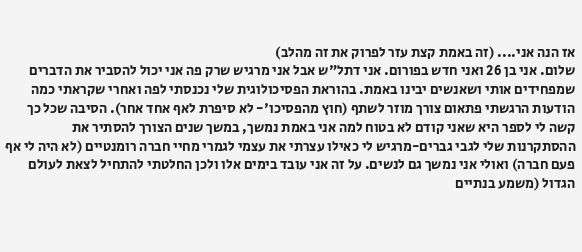אז הנה אני.... (זה באמת קצת עזר לפרוק את זה מהלב)
שלום. אני בן 26 ואני חדש בפורום. אני דתל"ש אבל אני מרגיש שרק פה אני יכול להסביר את הדברים שמפחידים אותי ושאנשים יבינו באמת. בהוראת הפסיכולוגית שלי נכנסתי לפה ואחרי שקראתי כמה הודעות הרגשתי פתאום צורך מוזר לשתף (חוץ מהפסיכו'- לא סיפרת לאף אחד אחר). הסיבה שכל כך קשה לי לספר היא שאני קודם לא בטוח למה אני באמת נמשך, במשך שנים הצורך להסתיר את ההסתקרנות שלי לגבי גברים-מרגיש לי כאילו עצרתי את עצמי לגמרי מחיי חברה רומנטיים (לא היה לי אף פעם חברה) ואולי אני נמשך גם לנשים. על זה אני עובד בימים אלו ולכן החלטתי להתחיל לצאת לעולם הגדול (משמע בנתיים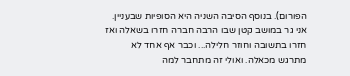הפורום). בנוסף הסיבה השניה היא הסופיות שבעניין. אני גר במושב קטן שבו הרבה חברה חזרו בשאלה ואז חזרו בתשובה וחוזר חלילה... וכבר אף אחד לא מתרגש מכאלה. ואולי זה מתחבר למה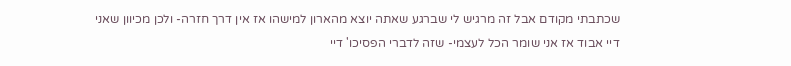שכתבתי מקודם אבל זה מרגיש לי שברגע שאתה יוצא מהארון למישהו אז אין דרך חזרה- ולכן מכיוון שאני דיי אבוד אז אני שומר הכל לעצמי- שזה לדברי הפסיכו' דיי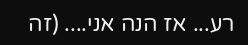רע... אז הנה אני.... (זה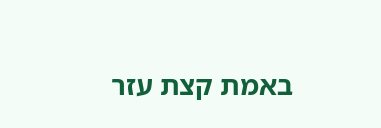באמת קצת עזר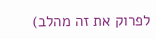לפרוק את זה מהלב)